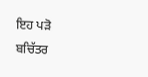ਇਹ ਪੜੋ ਬਚਿੱਤਰ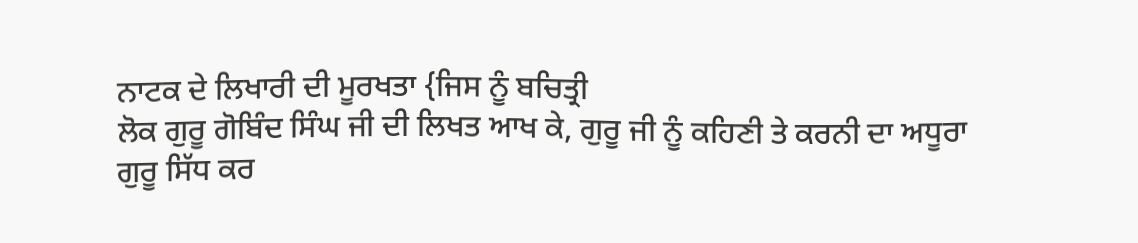ਨਾਟਕ ਦੇ ਲਿਖਾਰੀ ਦੀ ਮੂਰਖਤਾ {ਜਿਸ ਨੂੰ ਬਚਿਤ੍ਰੀ
ਲੋਕ ਗੁਰੂ ਗੋਬਿੰਦ ਸਿੰਘ ਜੀ ਦੀ ਲਿਖਤ ਆਖ ਕੇ, ਗੁਰੂ ਜੀ ਨੂੰ ਕਹਿਣੀ ਤੇ ਕਰਨੀ ਦਾ ਅਧੂਰਾ
ਗੁਰੂ ਸਿੱਧ ਕਰ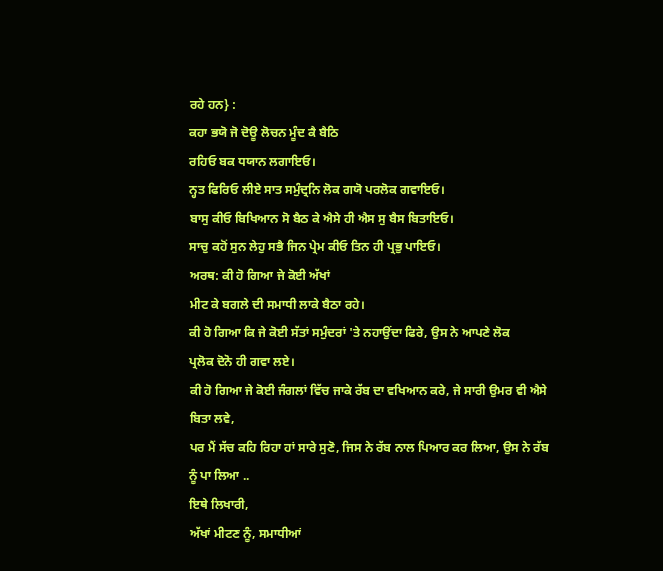ਰਹੇ ਹਨ} :
ਕਹਾ ਭਯੋ ਜੋ ਦੋਊ ਲੋਚਨ ਮੂੰਦ ਕੈ ਬੈਠਿ
ਰਹਿਓ ਬਕ ਧਯਾਨ ਲਗਾਇਓ।
ਨ੍ਹਤ ਫਿਰਿਓ ਲੀਏ ਸਾਤ ਸਮੁੰਦ੍ਰਨਿ ਲੋਕ ਗਯੋ ਪਰਲੋਕ ਗਵਾਇਓ।
ਬਾਸੁ ਕੀਓ ਬਿਖਿਆਨ ਸੋ ਬੈਠ ਕੇ ਐਸੇ ਹੀ ਐਸ ਸੁ ਬੈਸ ਬਿਤਾਇਓ।
ਸਾਚੁ ਕਹੋਂ ਸੁਨ ਲੇਹੁ ਸਭੈ ਜਿਨ ਪ੍ਰੇਮ ਕੀਓ ਤਿਨ ਹੀ ਪ੍ਰਭੁ ਪਾਇਓ।
ਅਰਥ: ਕੀ ਹੋ ਗਿਆ ਜੇ ਕੋਈ ਅੱਖਾਂ
ਮੀਟ ਕੇ ਬਗਲੇ ਦੀ ਸਮਾਧੀ ਲਾਕੇ ਬੈਠਾ ਰਹੇ।
ਕੀ ਹੋ ਗਿਆ ਕਿ ਜੇ ਕੋਈ ਸੱਤਾਂ ਸਮੁੰਦਰਾਂ 'ਤੇ ਨਹਾਉਂਦਾ ਫਿਰੇ, ਉਸ ਨੇ ਆਪਣੇ ਲੋਕ
ਪ੍ਰਲੋਕ ਦੋਨੋ ਹੀ ਗਵਾ ਲਏ।
ਕੀ ਹੋ ਗਿਆ ਜੇ ਕੋਈ ਜੰਗਲਾਂ ਵਿੱਚ ਜਾਕੇ ਰੱਬ ਦਾ ਵਖਿਆਨ ਕਰੇ, ਜੇ ਸਾਰੀ ਉਮਰ ਵੀ ਐਸੇ
ਬਿਤਾ ਲਵੇ,
ਪਰ ਮੈਂ ਸੱਚ ਕਹਿ ਰਿਹਾ ਹਾਂ ਸਾਰੇ ਸੁਣੋ, ਜਿਸ ਨੇ ਰੱਬ ਨਾਲ ਪਿਆਰ ਕਰ ਲਿਆ, ਉਸ ਨੇ ਰੱਬ
ਨੂੰ ਪਾ ਲਿਆ ..
ਇਥੇ ਲਿਖਾਰੀ,
ਅੱਖਾਂ ਮੀਟਣ ਨੂੰ, ਸਮਾਧੀਆਂ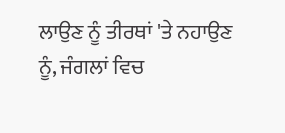ਲਾਉਣ ਨੂੰ ਤੀਰਥਾਂ 'ਤੇ ਨਹਾਉਣ ਨੂੰ, ਜੰਗਲਾਂ ਵਿਚ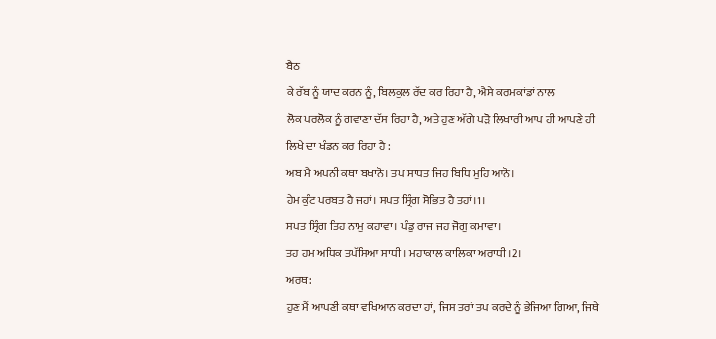ਬੈਠ
ਕੇ ਰੱਬ ਨੂੰ ਯਾਦ ਕਰਨ ਨੂੰ, ਬਿਲਕੁਲ ਰੱਦ ਕਰ ਰਿਹਾ ਹੈ, ਐਸੇ ਕਰਮਕਾਂਡਾਂ ਨਾਲ
ਲੋਕ ਪਰਲੋਕ ਨੂੰ ਗਵਾਣਾ ਦੱਸ ਰਿਹਾ ਹੈ, ਅਤੇ ਹੁਣ ਅੱਗੇ ਪੜੋ ਲਿਖਾਰੀ ਆਪ ਹੀ ਆਪਣੇ ਹੀ
ਲਿਖੇ ਦਾ ਖੰਡਨ ਕਰ ਰਿਹਾ ਹੈ :
ਅਬ ਮੈ ਅਪਨੀ ਕਥਾ ਬਖਾਨੋ। ਤਪ ਸਾਧਤ ਜਿਹ ਬਿਧਿ ਮੁਹਿ ਆਨੋ।
ਹੇਮ ਕੁੰਟ ਪਰਬਤ ਹੈ ਜਹਾਂ। ਸਪਤ ਸ੍ਰਿੰਗ ਸੋਭਿਤ ਹੈ ਤਹਾਂ।1।
ਸਪਤ ਸ੍ਰਿੰਗ ਤਿਹ ਨਾਮੁ ਕਹਾਵਾ। ਪੰਡੁ ਰਾਜ ਜਹ ਜੋਗੁ ਕਮਾਵਾ।
ਤਹ ਹਮ ਅਧਿਕ ਤਪੱਸਿਆ ਸਾਧੀ। ਮਹਾਕਾਲ ਕਾਲਿਕਾ ਅਰਾਧੀ।2।
ਅਰਥ:
ਹੁਣ ਮੈਂ ਆਪਣੀ ਕਥਾ ਵਖਿਆਨ ਕਰਦਾ ਹਾਂ, ਜਿਸ ਤਰਾਂ ਤਪ ਕਰਦੇ ਨੂੰ ਭੇਜਿਆ ਗਿਆ, ਜਿਥੇ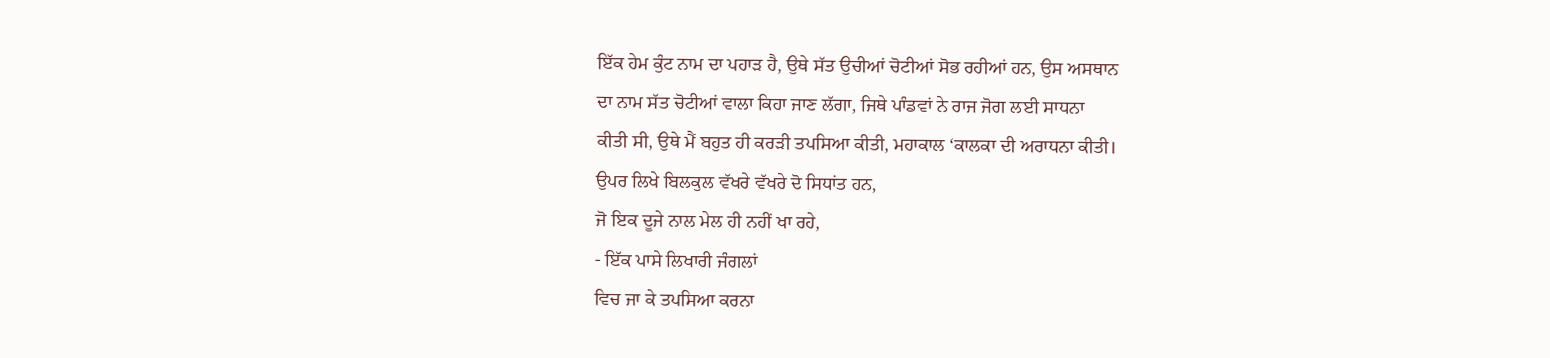ਇੱਕ ਹੇਮ ਕੁੰਟ ਨਾਮ ਦਾ ਪਹਾੜ ਹੈ, ਉਥੇ ਸੱਤ ਉਚੀਆਂ ਚੋਟੀਆਂ ਸੋਭ ਰਹੀਆਂ ਹਨ, ਉਸ ਅਸਥਾਨ
ਦਾ ਨਾਮ ਸੱਤ ਚੋਟੀਆਂ ਵਾਲਾ ਕਿਹਾ ਜਾਣ ਲੱਗਾ, ਜਿਥੇ ਪਾੰਡਵਾਂ ਨੇ ਰਾਜ ਜੋਗ ਲਈ ਸਾਧਨਾ
ਕੀਤੀ ਸੀ, ਉਥੇ ਮੈਂ ਬਹੁਤ ਹੀ ਕਰੜੀ ਤਪਸਿਆ ਕੀਤੀ, ਮਹਾਕਾਲ ‘ਕਾਲਕਾ ਦੀ ਅਰਾਧਨਾ ਕੀਤੀ।
ਉਪਰ ਲਿਖੇ ਬਿਲਕੁਲ ਵੱਖਰੇ ਵੱਖਰੇ ਦੋ ਸਿਧਾਂਤ ਹਨ,
ਜੋ ਇਕ ਦੂਜੇ ਨਾਲ ਮੇਲ ਹੀ ਨਹੀਂ ਖਾ ਰਹੇ,
- ਇੱਕ ਪਾਸੇ ਲਿਖਾਰੀ ਜੰਗਲਾਂ
ਵਿਚ ਜਾ ਕੇ ਤਪਸਿਆ ਕਰਨਾ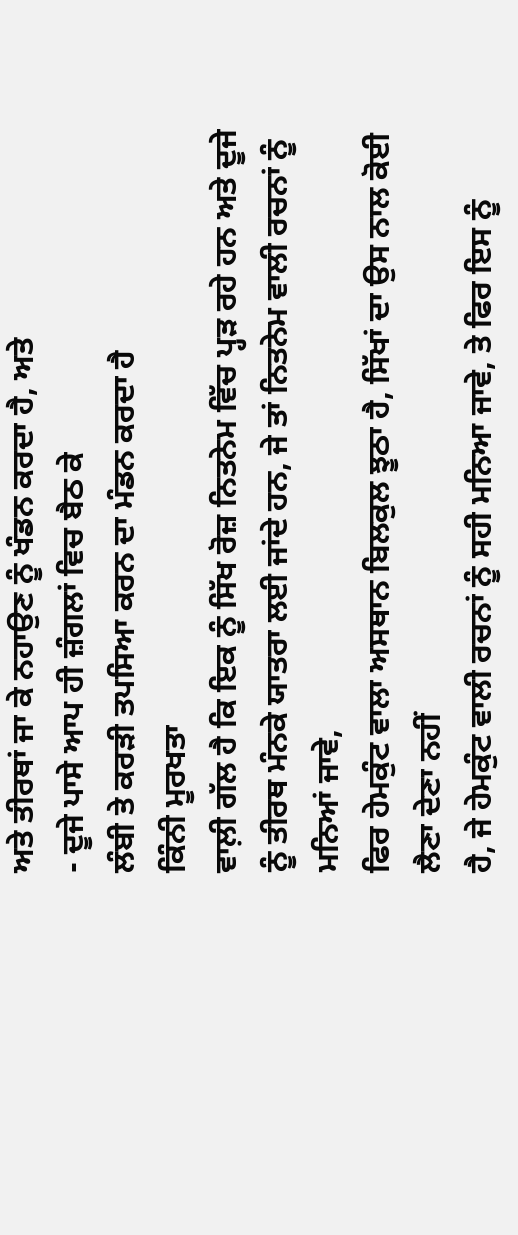ਅਤੇ ਤੀਰਥਾਂ ਜਾ ਕੇ ਨਹਾਉਣ ਨੂੰ ਖੰਡਨ ਕਰਦਾ ਹੈ, ਅਤੇ
- ਦੂਜੇ ਪਾਸੇ ਆਪ ਹੀ ਜ਼ੰਗਲਾਂ ਵਿਚ ਬੈਠ ਕੇ
ਲੰਬੀ ਤੇ ਕਰੜੀ ਤਪਸਿਆ ਕਰਨ ਦਾ ਮੰਡਨ ਕਰਦਾ ਹੈ
ਕਿੰਨੀ ਮੂਰਖਤਾ
ਵਾਲ਼ੀ ਗੱਲ ਹੈ ਕਿ ਇਕ ਨੂੰ ਸਿੱਖ ਰੋਜ਼ ਨਿਤਨੇਮ ਵਿੱਚ ਪ੍ਹੜ ਰਹੇ ਹਨ ਅਤੇ ਦੂਜੇ
ਨੂੰ ਤੀਰਥ ਮੰਨਕੇ ਯਾਤਰਾ ਲਈ ਜਾਂਦੇ ਹਨ, ਜੇ ਤਾਂ ਨਿਤਨੇਮ ਵਾਲੀ ਰਚਨਾਂ ਨੂੰ ਮਨਿਆਂ ਜਾਵੇ,
ਫਿਰ ਹੇਮਕੁੰਟ ਵਾਲਾ ਅਸਥਾਨ ਬਿਲਕੁਲ ਝੂਠਾ ਹੈ, ਸਿੱਖਾਂ ਦਾ ਉਸ ਨਾਲ ਕੋਈ ਲੈਣਾ ਦੇਣਾ ਨਹੀਂ
ਹੈ, ਜੇ ਹੇਮਕੁੰਟ ਵਾਲੀ ਰਚਨਾਂ ਨੂੰ ਸਹੀ ਮਨਿਆ ਜਾਵੇ, ਤੇ ਫਿਰ ਇਸ ਨੂੰ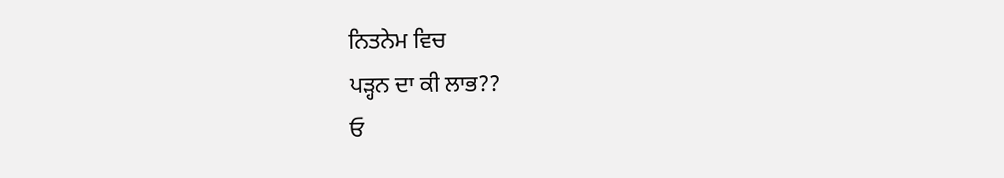ਨਿਤਨੇਮ ਵਿਚ
ਪੜ੍ਹਨ ਦਾ ਕੀ ਲਾਭ??
ਓ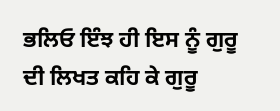ਭਲਿਓ ਇੰਝ ਹੀ ਇਸ ਨੂੰ ਗੁਰੂ ਦੀ ਲਿਖਤ ਕਹਿ ਕੇ ਗੁਰੂ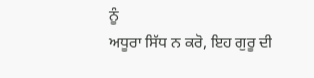ਨੂੰ
ਅਧੂਰਾ ਸਿੱਧ ਨ ਕਰੋ, ਇਹ ਗੁਰੂ ਦੀ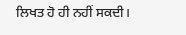ਲਿਖਤ ਹੋ ਹੀ ਨਹੀਂ ਸਕਦੀ।